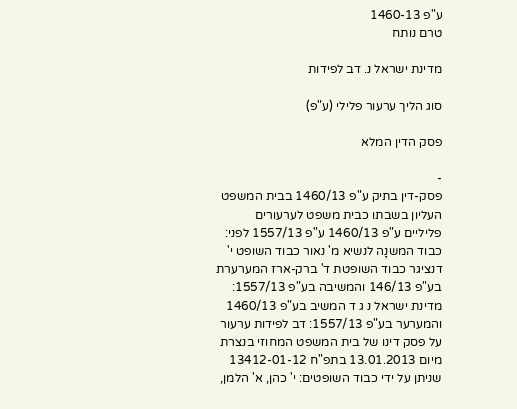ע"פ 1460-13
טרם נותח

מדינת ישראל נ. דב לפידות

סוג הליך ערעור פלילי (ע"פ)

פסק הדין המלא

-
פסק-דין בתיק ע"פ 1460/13 בבית המשפט העליון בשבתו כבית משפט לערעורים פליליים ע"פ 1460/13 ע"פ 1557/13 לפני: כבוד המשנָה לנשיא מ' נאור כבוד השופט י' דנציגר כבוד השופטת ד' ברק-ארז המערערת בע"פ 146/13 והמשיבה בע"פ 1557/13: מדינת ישראל נ ג ד המשיב בע"פ 1460/13 והמערער בע"פ 1557/13: דב לפידות ערעור על פסק דינו של בית המשפט המחוזי בנצרת מיום 13.01.2013 בתפ"ח 13412-01-12 שניתן על ידי כבוד השופטים: י' כהן, א' הלמן,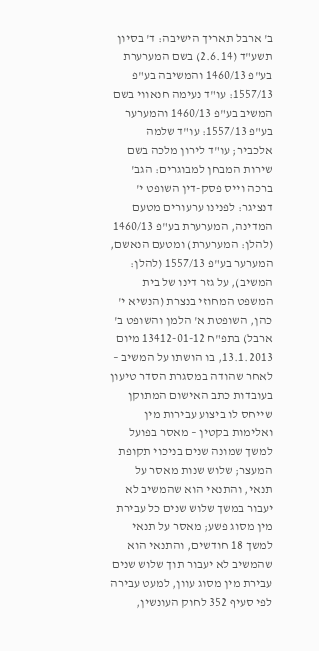ב' ארבל תאריך הישיבה: ד' בסיון תשע"ד (2.6.14) בשם המערערת בע"פ 1460/13 והמשיבה בע"פ 1557/13: עו"ד נעימה חנאווי בשם המשיב בע"פ 1460/13 והמערער בע"פ 1557/13: עו"ד שלמה אלכביר; עו"ד לירון מלכה בשם שירות המבחן למבוגרים: הגב' ברכה וייס פסק-דין השופט י' דנציגר: לפנינו ערעורים מטעם המדינה, המערערת בע"פ 1460/13 (להלן: המערערת) ומטעם הנאשם, המערער בע"פ 1557/13 (להלן: המשיב), על גזר דינו של בית המשפט המחוזי בנצרת (הנשיא י' כהן, השופטת א' הלמן והשופט ב' ארבל) בתפ"ח 13412-01-12 מיום 13.1.2013, בו הושתו על המשיב – לאחר שהודה במסגרת הסדר טיעון בעובדות כתב האישום המתוקן שייחס לו ביצוע עבירות מין ואלימות בקטין – מאסר בפועל למשך שמונה שנים בניכוי תקופת המעצר; שלוש שנות מאסר על תנאי, והתנאי הוא שהמשיב לא יעבור במשך שלוש שנים כל עבירת מין מסוג פשע; מאסר על תנאי למשך 18 חודשים, והתנאי הוא שהמשיב לא יעבור תוך שלוש שנים עבירת מין מסוג עוון, למעט עבירה לפי סעיף 352 לחוק העונשין,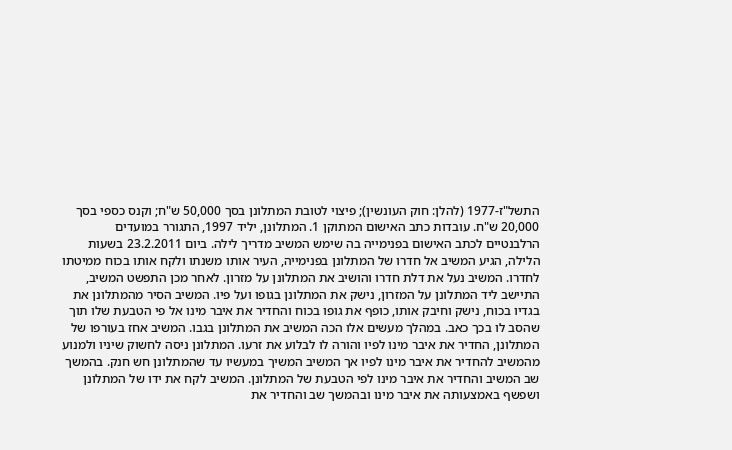התשל"ז-1977 (להלן: חוק העונשין); פיצוי לטובת המתלונן בסך 50,000 ש"ח; וקנס כספי בסך 20,000 ש"ח. עובדות כתב האישום המתוקן 1. המתלונן, יליד 1997, התגורר במועדים הרלבנטיים לכתב האישום בפנימייה בה שימש המשיב מדריך לילה. ביום 23.2.2011 בשעות הלילה, הגיע המשיב אל חדרו של המתלונן בפנימייה, העיר אותו משנתו ולקח אותו בכוח ממיטתו לחדרו. המשיב נעל את דלת חדרו והושיב את המתלונן על מזרון. לאחר מכן התפשט המשיב, התיישב ליד המתלונן על המזרון, נישק את המתלונן בגופו ועל פיו. המשיב הסיר מהמתלונן את בגדיו בכוח, נישק וחיבק אותו, כופף את גופו בכוח והחדיר את איבר מינו אל פי הטבעת שלו תוך שהסב לו בכך כאב. במהלך מעשים אלו הכה המשיב את המתלונן בגבו. המשיב אחז בעורפו של המתלונן, החדיר את איבר מינו לפיו והורה לו לבלוע את זרעו. המתלונן ניסה לחשוק שיניו ולמנוע מהמשיב להחדיר את איבר מינו לפיו אך המשיב המשיך במעשיו עד שהמתלונן חש חנק. בהמשך שב המשיב והחדיר את איבר מינו לפי הטבעת של המתלונן. המשיב לקח את ידו של המתלונן ושפשף באמצעותה את איבר מינו ובהמשך שב והחדיר את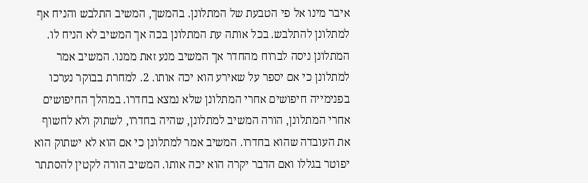איבר מינו אל פי הטבעת של המתלונן. בהמשך, המשיב התלבש והניח אף למתלונן להתלבש. בכל אותה עת המתלונן בכה אך המשיב לא הניח לו. המתלונן ניסה לברוח מהחדר אך המשיב מנע זאת ממנו. המשיב אמר למתלונן כי אם יספר על שאירע הוא יכה אותו. 2. למחרת בבוקר נערכו בפנימייה חיפושים אחרי המתלונן שלא נמצא בחדרו. במהלך החיפושים אחרי המתלונן, הורה המשיב למתלונן, שהיה בחדרו, לשתוק ולא לחשוף את העובדה שהוא בחדרו. המשיב אמר למתלונן כי אם הוא לא ישתוק הוא יפוטר בגללו ואם הדבר יקרה הוא יכה אותו. המשיב הורה לקטין להסתתר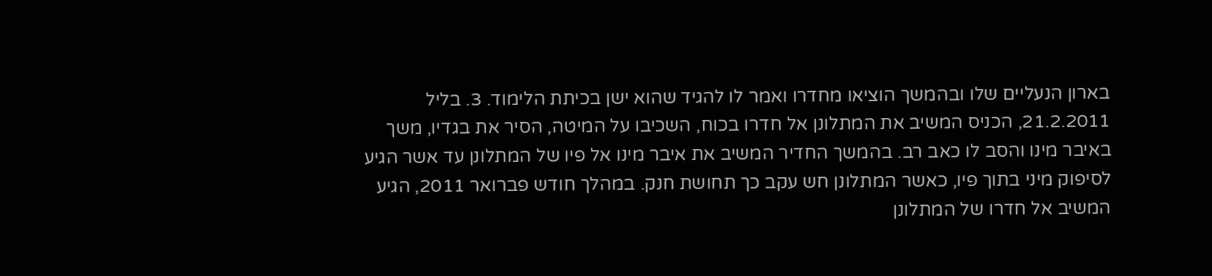בארון הנעליים שלו ובהמשך הוציאו מחדרו ואמר לו להגיד שהוא ישן בכיתת הלימוד. 3. בליל 21.2.2011, הכניס המשיב את המתלונן אל חדרו בכוח, השכיבו על המיטה, הסיר את בגדיו, משך באיבר מינו והסב לו כאב רב. בהמשך החדיר המשיב את איבר מינו אל פיו של המתלונן עד אשר הגיע לסיפוק מיני בתוך פיו, כאשר המתלונן חש עקב כך תחושת חנק. במהלך חודש פברואר 2011, הגיע המשיב אל חדרו של המתלונן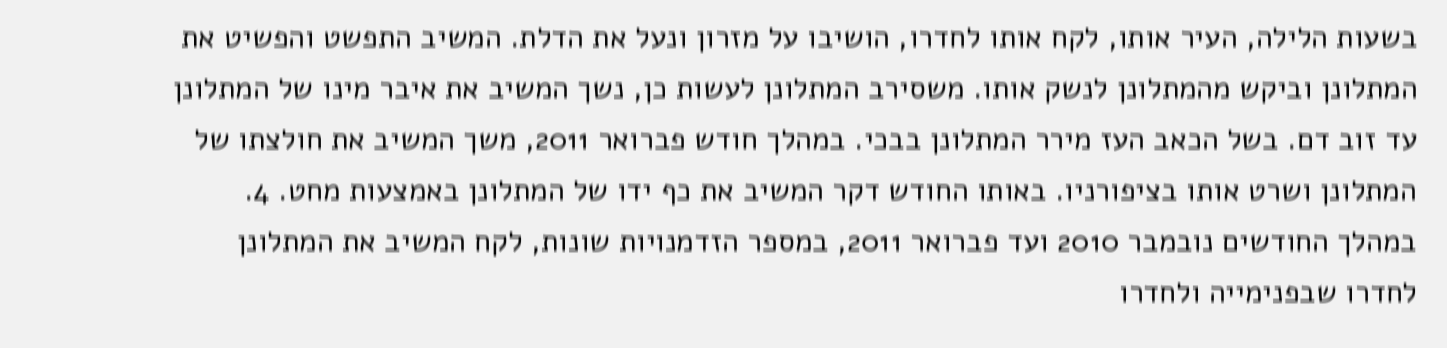בשעות הלילה, העיר אותו, לקח אותו לחדרו, הושיבו על מזרון ונעל את הדלת. המשיב התפשט והפשיט את המתלונן וביקש מהמתלונן לנשק אותו. משסירב המתלונן לעשות כן, נשך המשיב את איבר מינו של המתלונן עד זוב דם. בשל הכאב העז מירר המתלונן בבכי. במהלך חודש פברואר 2011, משך המשיב את חולצתו של המתלונן ושרט אותו בציפורניו. באותו החודש דקר המשיב את כף ידו של המתלונן באמצעות מחט. 4. במהלך החודשים נובמבר 2010 ועד פברואר 2011, במספר הזדמנויות שונות, לקח המשיב את המתלונן לחדרו שבפנימייה ולחדרו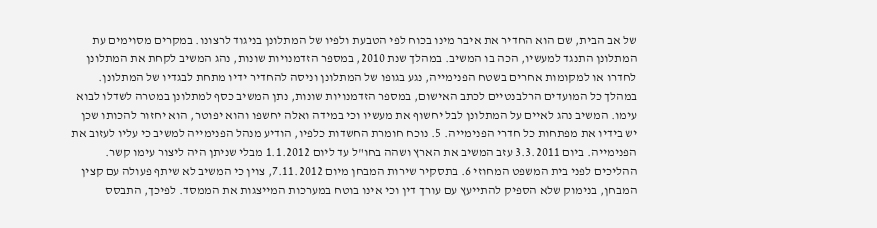של אב הבית, שם הוא החדיר את איבר מינו בכוח לפי הטבעת ולפיו של המתלונן בניגוד לרצונו. במקרים מסוימים עת המתלונן התנגד למעשיו, הכה בו המשיב. במהלך שנת 2010, במספר הזדמנויות שונות, נהג המשיב לקחת את המתלונן לחדרו או למקומות אחרים בשטח הפנימייה, נגע בגופו של המתלונן וניסה להחדיר ידיו מתחת לבגדיו של המתלונן. במהלך כל המועדים הרלבנטיים לכתב האישום, במספר הזדמנויות שונות, נתן המשיב כסף למתלונן במטרה לשדלו לבוא עימו. המשיב נהג לאיים על המתלונן לבל יחשוף את מעשיו וכי במידה ואלה יחשפו והוא יפוטר, הוא יחזור להכותו שכן יש בידיו את מפתחות כל חדרי הפנימייה. 5. נוכח חומרת החשדות כלפיו, הודיע מנהל הפנימייה למשיב כי עליו לעזוב את הפנימייה. ביום 3.3.2011 עזב המשיב את הארץ ושהה בחו"ל עד ליום 1.1.2012 מבלי שניתן היה ליצור עימו קשר. ההליכים לפני בית המשפט המחוזי 6. בתסקיר שירות המבחן מיום 7.11.2012, צוין כי המשיב לא שיתף פעולה עם קצין המבחן, בנימוק שלא הספיק להתייעץ עם עורך דין וכי אינו בוטח במערכות המייצגות את הממסד. לפיכך, התבסס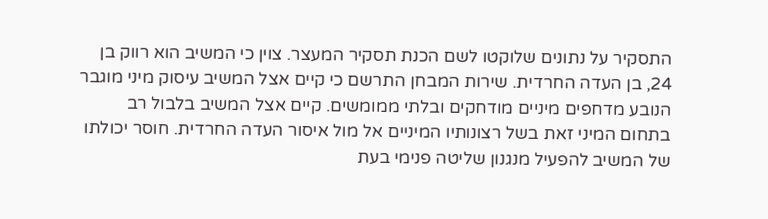התסקיר על נתונים שלוקטו לשם הכנת תסקיר המעצר. צוין כי המשיב הוא רווק בן 24, בן העדה החרדית. שירות המבחן התרשם כי קיים אצל המשיב עיסוק מיני מוגבר הנובע מדחפים מיניים מודחקים ובלתי ממומשים. קיים אצל המשיב בלבול רב בתחום המיני זאת בשל רצונותיו המיניים אל מול איסור העדה החרדית. חוסר יכולתו של המשיב להפעיל מנגנון שליטה פנימי בעת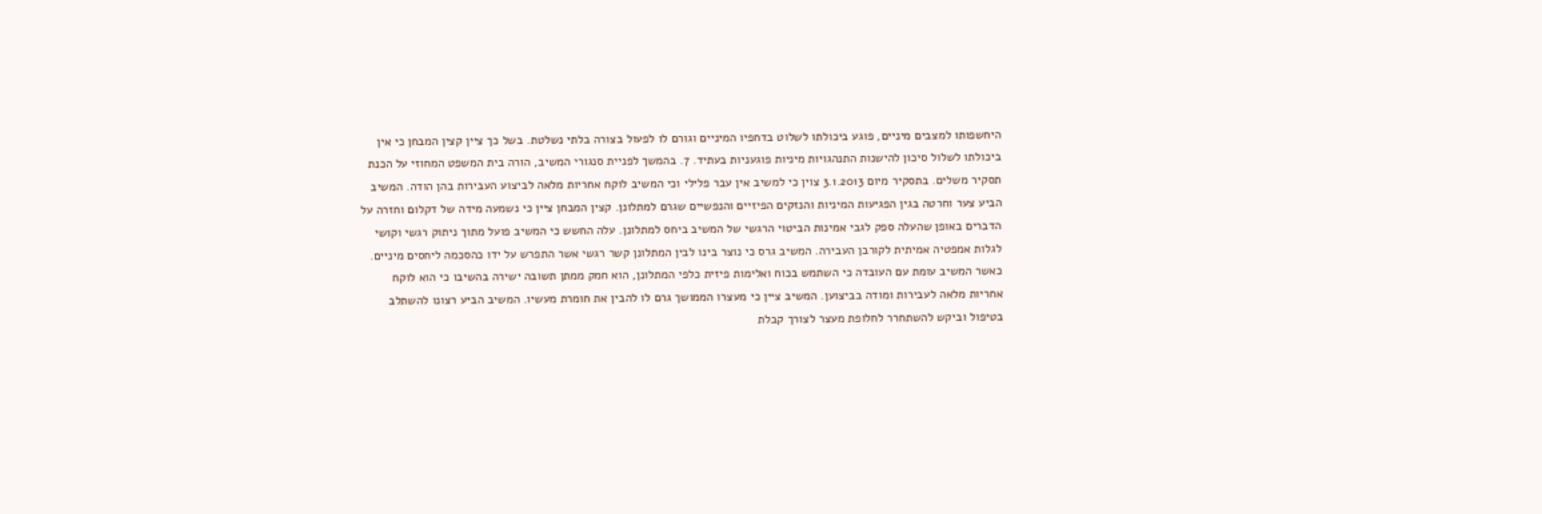היחשפותו למצבים מיניים, פוגע ביכולתו לשלוט בדחפיו המיניים וגורם לו לפעול בצורה בלתי נשלטת. בשל כך ציין קצין המבחן כי אין ביכולתו לשלול סיכון להישנות התנהגויות מיניות פוגעניות בעתיד. 7. בהמשך לפניית סנגורי המשיב, הורה בית המשפט המחוזי על הכנת תסקיר משלים. בתסקיר מיום 3.1.2013 צוין כי למשיב אין עבר פלילי וכי המשיב לוקח אחריות מלאה לביצוע העבירות בהן הודה. המשיב הביע צער וחרטה בגין הפגיעות המיניות והנזקים הפיזיים והנפשיים שגרם למתלונן. קצין המבחן ציין כי נשמעה מידה של דקלום וחזרה על הדברים באופן שהעלה ספק לגבי אמינות הביטוי הרגשי של המשיב ביחס למתלונן. עלה החשש כי המשיב פועל מתוך ניתוק רגשי וקושי לגלות אמפטיה אמיתית לקורבן העבירה. המשיב גרס כי נוצר בינו לבין המתלונן קשר רגשי אשר התפרש על ידו כהסכמה ליחסים מיניים. כאשר המשיב עומת עם העובדה כי השתמש בכוח ואלימות פיזית כלפי המתלונן, הוא חמק ממתן תשובה ישירה בהשיבו כי הוא לוקח אחריות מלאה לעבירות ומודה בביצוען. המשיב ציין כי מעצרו הממושך גרם לו להבין את חומרת מעשיו. המשיב הביע רצונו להשתלב בטיפול וביקש להשתחרר לחלופת מעצר לצורך קבלת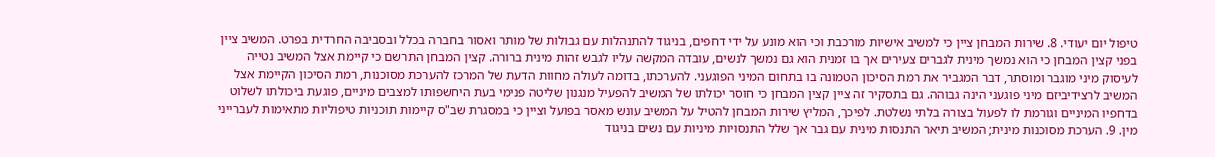טיפול יום יעודי. 8. שירות המבחן ציין כי למשיב אישיות מורכבת וכי הוא מונע על ידי דחפים, בניגוד להתנהלות עם גבולות של מותר ואסור בחברה בכלל ובסביבה החרדית בפרט. המשיב ציין בפני קצין המבחן כי הוא נמשך מינית לגברים צעירים אך בו זמנית הוא גם נמשך לנשים, עובדה המקשה עליו לגבש זהות מינית ברורה. קצין המבחן התרשם כי קיימת אצל המשיב נטייה לעיסוק מיני מוגבר ומוסתר, דבר המגביר את רמת הסיכון הטמונה בו בתחום המיני הפוגעני. להערכתו, בדומה לעולה מחוות הדעת של המרכז להערכת מסוכנות, רמת הסיכון הקיימת אצל המשיב לרצידיביזם מיני פוגעני הינה גבוהה. גם בתסקיר זה ציין קצין המבחן כי חוסר יכולתו של המשיב להפעיל מנגנון שליטה פנימי בעת היחשפותו למצבים מיניים, פוגעת ביכולתו לשלוט בדחפיו המיניים וגורמת לו לפעול בצורה בלתי נשלטת. לפיכך, המליץ שירות המבחן להטיל על המשיב עונש מאסר בפועל וציין כי במסגרת שב"ס קיימות תוכניות טיפוליות מתאימות לעברייני מין. 9. הערכת מסוכנות מינית; המשיב תיאר התנסות מינית עם גבר אך שלל התנסויות מיניות עם נשים בניגוד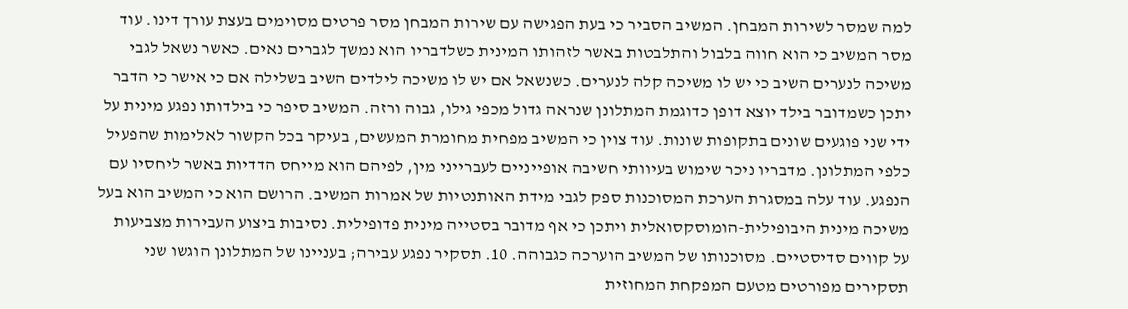למה שמסר לשירות המבחן. המשיב הסביר כי בעת הפגישה עם שירות המבחן מסר פרטים מסוימים בעצת עורך דינו. עוד מסר המשיב כי הוא חווה בלבול והתלבטות באשר לזהותו המינית כשלדבריו הוא נמשך לגברים נאים. כאשר נשאל לגבי משיכה לנערים השיב כי יש לו משיכה קלה לנערים. כשנשאל אם יש לו משיכה לילדים השיב בשלילה אם כי אישר כי הדבר יתכן כשמדובר בילד יוצא דופן כדוגמת המתלונן שנראה גדול מכפי גילו, גבוה ורזה. המשיב סיפר כי בילדותו נפגע מינית על ידי שני פוגעים שונים בתקופות שונות. עוד צוין כי המשיב מפחית מחומרת המעשים, בעיקר בכל הקשור לאלימות שהפעיל כלפי המתלונן. מדבריו ניכר שימוש בעיוותי חשיבה אופייניים לעברייני מין, לפיהם הוא מייחס הדדיות באשר ליחסיו עם הנפגע. עוד עלה במסגרת הערכת המסוכנות ספק לגבי מידת האותנטיות של אמרות המשיב. הרושם הוא כי המשיב הוא בעל משיכה מינית היבופילית-הומוסקסואלית ויתכן כי אף מדובר בסטייה מינית פדופילית. נסיבות ביצוע העבירות מצביעות על קווים סדיסטיים. מסוכנותו של המשיב הוערכה כגבוהה. 10. תסקיר נפגע עבירה; בעניינו של המתלונן הוגשו שני תסקירים מפורטים מטעם המפקחת המחוזית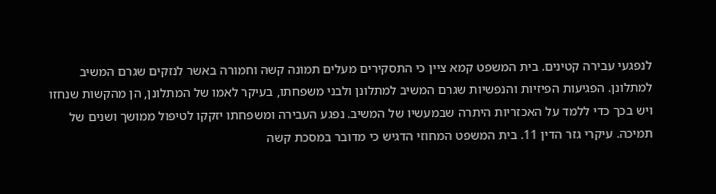לנפגעי עבירה קטינים. בית המשפט קמא ציין כי התסקירים מעלים תמונה קשה וחמורה באשר לנזקים שגרם המשיב למתלונן. הפגיעות הפיזיות והנפשיות שגרם המשיב למתלונן ולבני משפחתו, בעיקר לאמו של המתלונן, הן מהקשות שנחזו ויש בכך כדי ללמד על האכזריות היתרה שבמעשיו של המשיב. נפגע העבירה ומשפחתו יזקקו לטיפול ממושך ושנים של תמיכה. עיקרי גזר הדין 11. בית המשפט המחוזי הדגיש כי מדובר במסכת קשה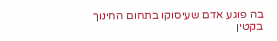בה פוגע אדם שעיסוקו בתחום החינוך בקטין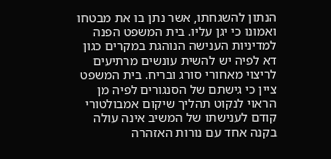הנתון להשגחתו, אשר נתן בו את מבטחו ואמונו כי יגן עליו. בית המשפט הפנה למדיניות הענישה הנוהגת במקרים כגון דא לפיה יש להשית עונשים מרתיעים לריצוי מאחורי סורג ובריח. בית המשפט ציין כי גישתם של הסנגורים לפיה מן הראוי לנקוט תהליך שיקום אמבולטורי קודם לענישתו של המשיב אינה עולה בקנה אחד עם נורות האזהרה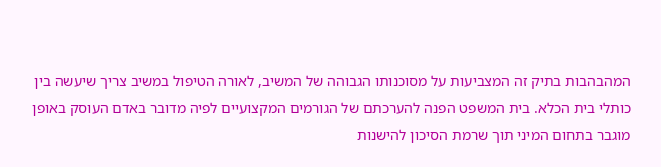המהבהבות בתיק זה המצביעות על מסוכנותו הגבוהה של המשיב, לאורה הטיפול במשיב צריך שיעשה בין כותלי בית הכלא. בית המשפט הפנה להערכתם של הגורמים המקצועיים לפיה מדובר באדם העוסק באופן מוגבר בתחום המיני תוך שרמת הסיכון להישנות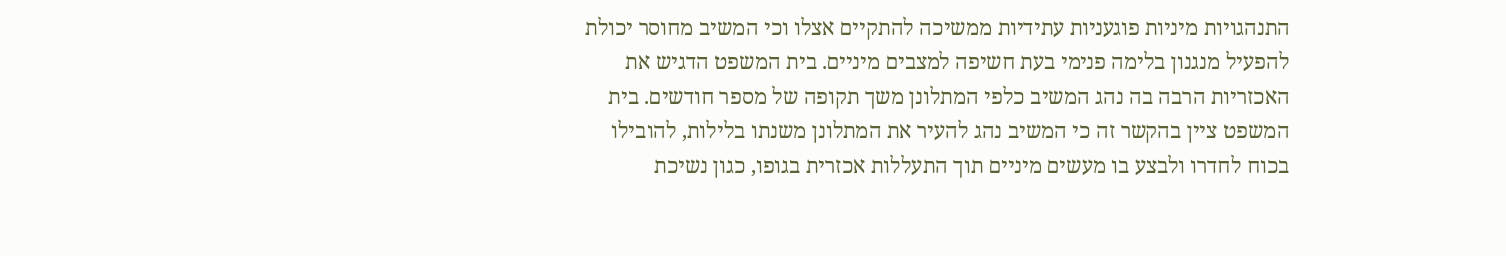התנהגויות מיניות פוגעניות עתידיות ממשיכה להתקיים אצלו וכי המשיב מחוסר יכולת להפעיל מנגנון בלימה פנימי בעת חשיפה למצבים מיניים. בית המשפט הדגיש את האכזריות הרבה בה נהג המשיב כלפי המתלונן משך תקופה של מספר חודשים. בית המשפט ציין בהקשר זה כי המשיב נהג להעיר את המתלונן משנתו בלילות, להובילו בכוח לחדרו ולבצע בו מעשים מיניים תוך התעללות אכזרית בגופו, כגון נשיכת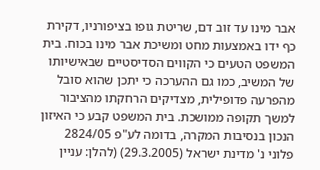אבר מינו עד זוב דם, שריטת גופו בציפורניו, דקירת כף ידו באמצעות מחט ומשיכת אבר מינו בכוח. בית המשפט הטעים כי הקווים הסדיסטיים שבאישיותו של המשיב, כמו גם ההערכה כי יתכן שהוא סובל מהפרעה פדופילית, מצדיקים הרחקתו מהציבור למשך תקופה ממושכת. בית המשפט קבע כי האיזון הנכון בנסיבות המקרה, בדומה לע"פ 2824/05 פלוני נ' מדינת ישראל (29.3.2005) (להלן: עניין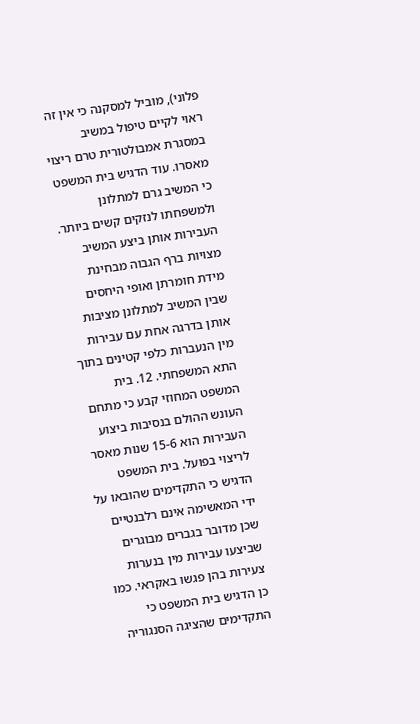פלוני), מוביל למסקנה כי אין זה ראוי לקיים טיפול במשיב במסגרת אמבולטורית טרם ריצוי מאסרו. עוד הדגיש בית המשפט כי המשיב גרם למתלונן ולמשפחתו לנזקים קשים ביותר. העבירות אותן ביצע המשיב מצויות ברף הגבוה מבחינת מידת חומרתן ואופי היחסים שבין המשיב למתלונן מציבות אותן בדרגה אחת עם עבירות מין הנעברות כלפי קטינים בתוך התא המשפחתי. 12. בית המשפט המחוזי קבע כי מתחם העונש ההולם בנסיבות ביצוע העבירות הוא 15-6 שנות מאסר לריצוי בפועל. בית המשפט הדגיש כי התקדימים שהובאו על ידי המאשימה אינם רלבנטיים שכן מדובר בגברים מבוגרים שביצעו עבירות מין בנערות צעירות בהן פגשו באקראי. כמו כן הדגיש בית המשפט כי התקדימים שהציגה הסנגוריה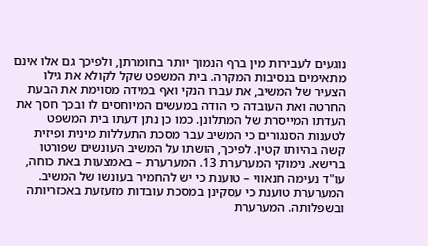נוגעים לעבירות מין ברף הנמוך יותר בחומרתן, ולפיכך גם אלו אינם מתאימים בנסיבות המקרה. בית המשפט שקל לקולא את גילו הצעיר של המשיב, את עברו הנקי ואף במידה מסוימת את הבעת החרטה ואת העובדה כי הודה במעשים המיוחסים לו ובכך חסך את העדתו המייסרת של המתלונן. כמו כן נתן דעתו בית המשפט לטענות הסנגורים כי המשיב עבר מסכת התעללות מינית ופיזית קשה בהיותו קטין. לפיכך, הושתו על המשיב העונשים שפורטו ברישא. נימוקי המערערת 13. המערערת – באמצעות באת כוחה, עו"ד נעימה חנאווי – טוענת כי יש להחמיר בעונשו של המשיב. המערערת טוענת כי עסקינן במסכת עובדות מזעזעת באכזריותה ובשפלותה. המערערת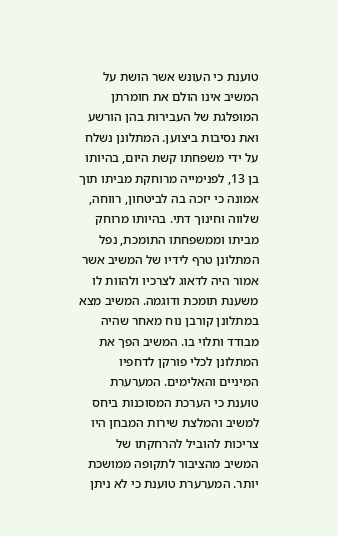טוענת כי העונש אשר הושת על המשיב אינו הולם את חומרתן המופלגת של העבירות בהן הורשע ואת נסיבות ביצוען. המתלונן נשלח על ידי משפחתו קשת היום, בהיותו בן 13, לפנימייה מרוחקת מביתו תוך אמונה כי יזכה בה לביטחון, רווחה, שלווה וחינוך דתי. בהיותו מרוחק מביתו וממשפחתו התומכת, נפל המתלונן טרף לידיו של המשיב אשר אמור היה לדאוג לצרכיו ולהוות לו משענת תומכת ודוגמה. המשיב מצא במתלונן קורבן נוח מאחר שהיה מבודד ותלוי בו. המשיב הפך את המתלונן לכלי פורקן לדחפיו המיניים והאלימים. המערערת טוענת כי הערכת המסוכנות ביחס למשיב והמלצת שירות המבחן היו צריכות להוביל להרחקתו של המשיב מהציבור לתקופה ממושכת יותר. המערערת טוענת כי לא ניתן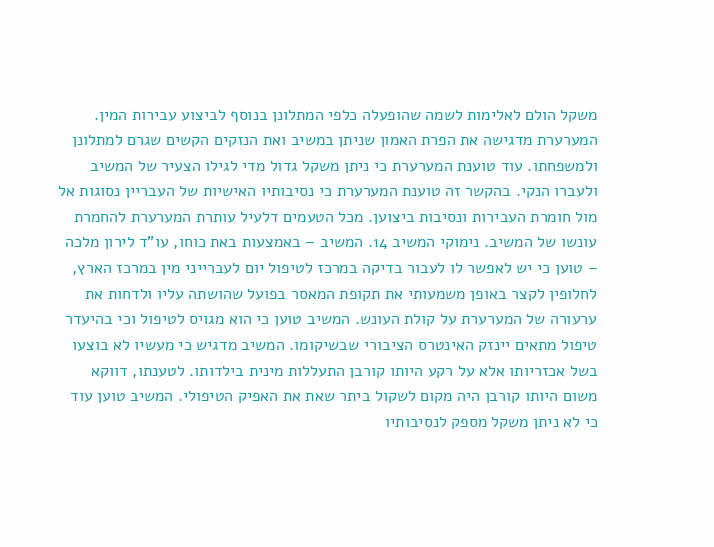משקל הולם לאלימות לשמה שהופעלה כלפי המתלונן בנוסף לביצוע עבירות המין. המערערת מדגישה את הפרת האמון שניתן במשיב ואת הנזקים הקשים שגרם למתלונן ולמשפחתו. עוד טוענת המערערת כי ניתן משקל גדול מדי לגילו הצעיר של המשיב ולעברו הנקי. בהקשר זה טוענת המערערת כי נסיבותיו האישיות של העבריין נסוגות אל מול חומרת העבירות ונסיבות ביצוען. מכל הטעמים דלעיל עותרת המערערת להחמרת עונשו של המשיב. נימוקי המשיב 14. המשיב – באמצעות באת כוחו, עו"ד לירון מלכה – טוען כי יש לאפשר לו לעבור בדיקה במרכז לטיפול יום לעברייני מין במרכז הארץ, לחלופין לקצר באופן משמעותי את תקופת המאסר בפועל שהושתה עליו ולדחות את ערעורה של המערערת על קולת העונש. המשיב טוען כי הוא מגויס לטיפול וכי בהיעדר טיפול מתאים יינזק האינטרס הציבורי שבשיקומו. המשיב מדגיש כי מעשיו לא בוצעו בשל אכזריותו אלא על רקע היותו קורבן התעללות מינית בילדותו. לטענתו, דווקא משום היותו קורבן היה מקום לשקול ביתר שאת את האפיק הטיפולי. המשיב טוען עוד כי לא ניתן משקל מספק לנסיבותיו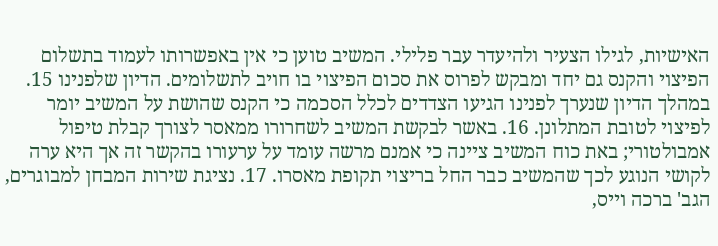האישיות, לגילו הצעיר ולהיעדר עבר פלילי. המשיב טוען כי אין באפשרותו לעמוד בתשלום הפיצוי והקנס גם יחד ומבקש לפרוס את סכום הפיצוי בו חויב לתשלומים. הדיון שלפנינו 15. במהלך הדיון שנערך לפנינו הגיעו הצדדים לכלל הסכמה כי הקנס שהושת על המשיב יומר לפיצוי לטובת המתלונן. 16. באשר לבקשת המשיב לשחרורו ממאסר לצורך קבלת טיפול אמבולטורי; באת כוח המשיב ציינה כי אמנם מרשה עומד על ערעורו בהקשר זה אך היא ערה לקושי הנוגע לכך שהמשיב כבר החל בריצוי תקופת מאסרו. 17. נציגת שירות המבחן למבוגרים, הגב' ברכה וייס,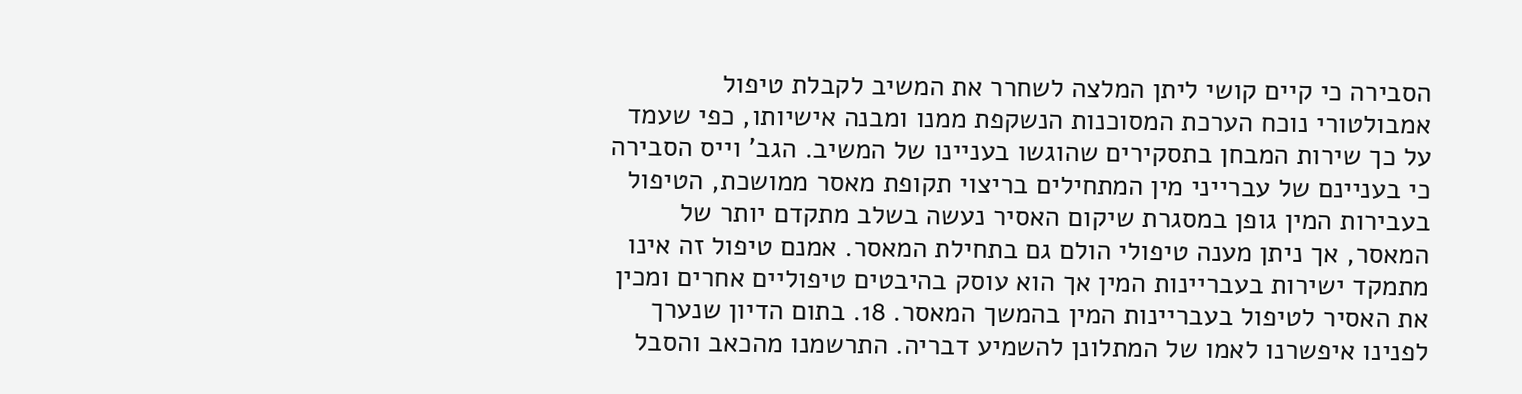הסבירה כי קיים קושי ליתן המלצה לשחרר את המשיב לקבלת טיפול אמבולטורי נוכח הערכת המסוכנות הנשקפת ממנו ומבנה אישיותו, כפי שעמד על כך שירות המבחן בתסקירים שהוגשו בעניינו של המשיב. הגב' וייס הסבירה כי בעניינם של עברייני מין המתחילים בריצוי תקופת מאסר ממושכת, הטיפול בעבירות המין גופן במסגרת שיקום האסיר נעשה בשלב מתקדם יותר של המאסר, אך ניתן מענה טיפולי הולם גם בתחילת המאסר. אמנם טיפול זה אינו מתמקד ישירות בעבריינות המין אך הוא עוסק בהיבטים טיפוליים אחרים ומכין את האסיר לטיפול בעבריינות המין בהמשך המאסר. 18. בתום הדיון שנערך לפנינו איפשרנו לאמו של המתלונן להשמיע דבריה. התרשמנו מהכאב והסבל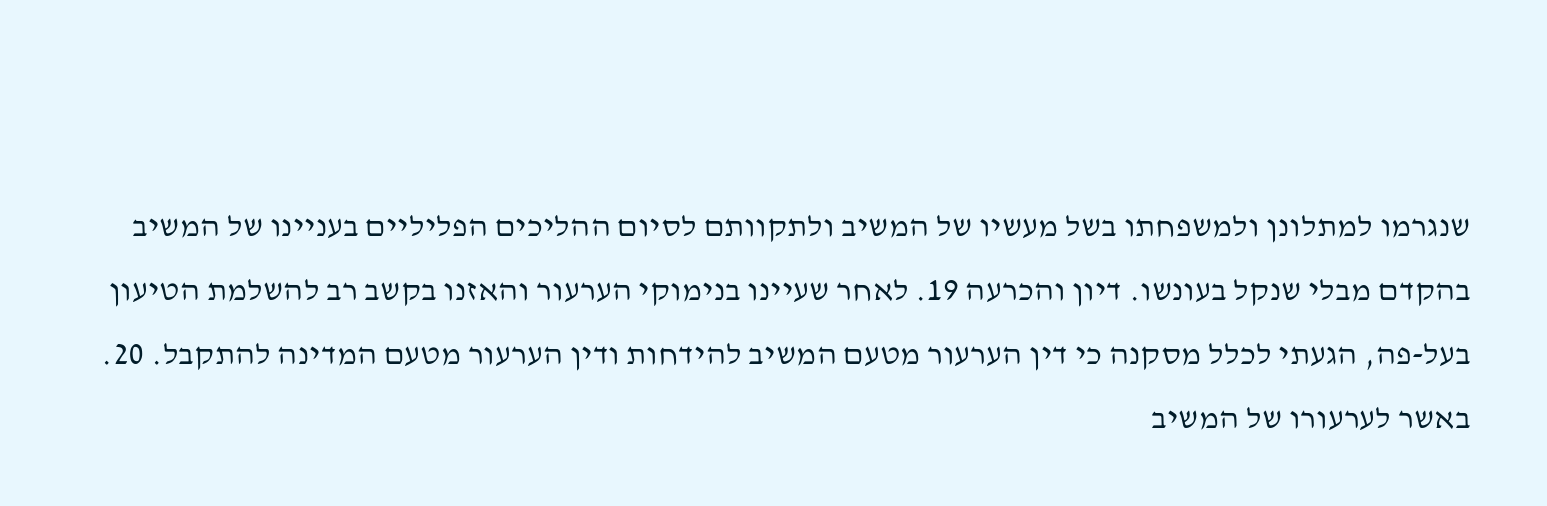שנגרמו למתלונן ולמשפחתו בשל מעשיו של המשיב ולתקוותם לסיום ההליכים הפליליים בעניינו של המשיב בהקדם מבלי שנקל בעונשו. דיון והכרעה 19. לאחר שעיינו בנימוקי הערעור והאזנו בקשב רב להשלמת הטיעון בעל-פה, הגעתי לכלל מסקנה כי דין הערעור מטעם המשיב להידחות ודין הערעור מטעם המדינה להתקבל. 20. באשר לערעורו של המשיב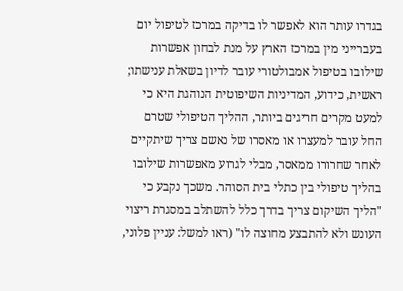בגדרו עותר הוא לאפשר לו בדיקה במרכז לטיפול יום בעברייני מין במרכז הארץ על מנת לבחון אפשרות שילובו בטיפול אמבולטורי עובר לדיון בשאלת ענישתו; ראשית, כידוע, המדיניות השיפוטית הנוהגת היא כי למעט מקרים חריגים ביותר, ההליך הטיפולי שטרם החל עובר למעצרו או מאסרו של נאשם צריך שיתקיים לאחר שחרורו ממאסר, מבלי לגרוע מאפשרות שילובו בהליך טיפולי בין כתלי בית הסוהר. משכך נקבע כי "הליך השיקום צריך בדרך כלל להשתלב במסגרת ריצוי העונש ולא להתבצע מחוצה לו" (ראו למשל: עניין פלוני,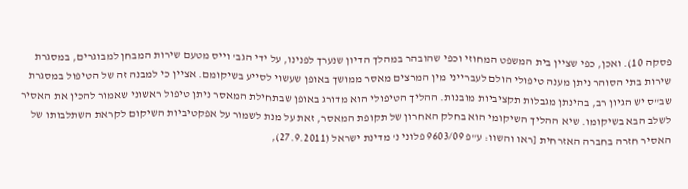פסקה 10). ואכן, כפי שציין בית המשפט המחוזי וכפי שהובהר במהלך הדיון שנערך לפנינו, על ידי הגב' וייס מטעם שירות המבחן למבוגרים, במסגרת שירות בתי הסוהר ניתן מענה טיפולי הולם לעברייני מין המרצים מאסר ממושך באופן שעשוי לסייע בשיקומם. אציין כי למבנה זה של הטיפול במסגרת שב"ס יש הגיון רב, בהינתן מגבלות תקציביות מובנות. ההליך הטיפולי הוא מדורג באופן שבתחילת המאסר ניתן טיפול ראשוני שאמור להכין את האסיר לשלב הבא בשיקומו. שיא ההליך השיקומי הוא בחלק האחרון של תקופת המאסר, זאת על מנת לשמור על אפקטיביות השיקום לקראת השתלבותו של האסיר חזרה בחברה האזרחית [ראו והשוו: ע"פ 9603/09 פלוני נ' מדינת ישראל (27.9.2011),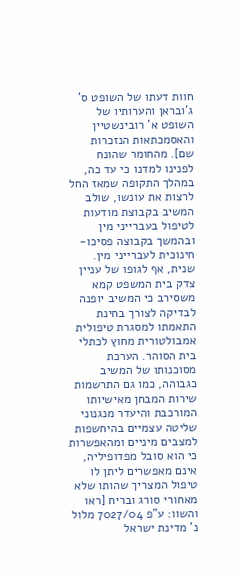חוות דעתו של השופט ס' ג'ובראן והערותיו של השופט א' רובינשטיין והאסמכתאות הנזכרות שם]. מהחומר שהונח לפנינו למדנו כי עד כה, במהלך התקופה שמאז החל לרצות את עונשו, שולב המשיב בקבוצת מודעות לטיפול בעברייני מין ובהמשך בקבוצה פסיכו-חינוכית לעברייני מין. שנית, אף לגופו של עניין צדק בית המשפט קמא משסירב כי המשיב יופנה לבדיקה לצורך בחינת התאמתו למסגרת טיפולית אמבולטורית מחוץ לכתלי בית הסוהר. הערכת מסוכנותו של המשיב כגבוהה, כמו גם התרשמות שירות המבחן מאישיותו המורכבת והיעדר מנגנוני שליטה עצמיים בהיחשפות למצבים מיניים ומהאפשרות כי הוא סובל מפדופיליה, אינם מאפשרים ליתן לו טיפול המצריך שהותו שלא מאחורי סורג ובריח [ראו והשוו: ע"פ 7027/04 מלול נ' מדינת ישראל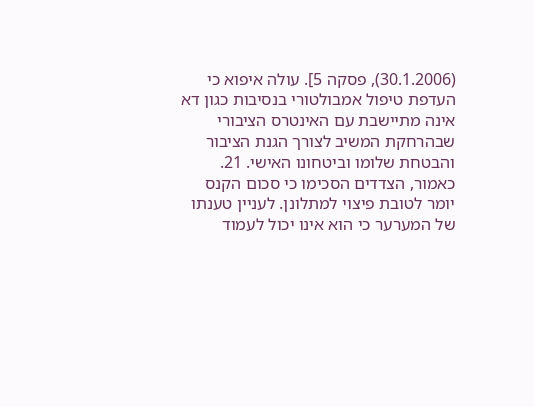(30.1.2006), פסקה 5]. עולה איפוא כי העדפת טיפול אמבולטורי בנסיבות כגון דא אינה מתיישבת עם האינטרס הציבורי שבהרחקת המשיב לצורך הגנת הציבור והבטחת שלומו וביטחונו האישי. 21. כאמור, הצדדים הסכימו כי סכום הקנס יומר לטובת פיצוי למתלונן. לעניין טענתו של המערער כי הוא אינו יכול לעמוד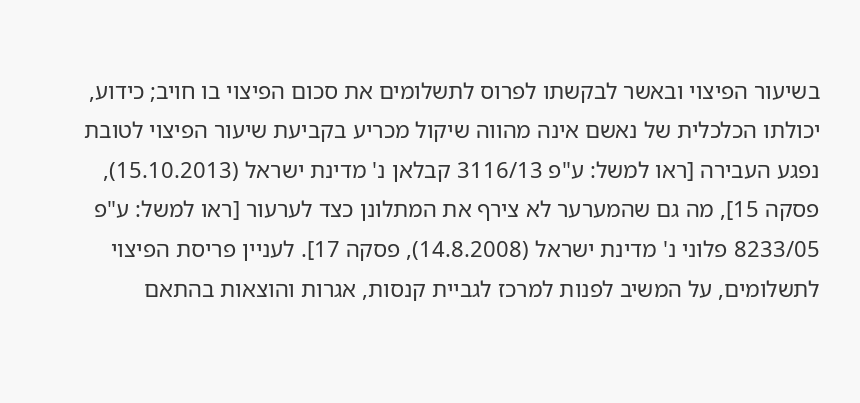בשיעור הפיצוי ובאשר לבקשתו לפרוס לתשלומים את סכום הפיצוי בו חויב; כידוע, יכולתו הכלכלית של נאשם אינה מהווה שיקול מכריע בקביעת שיעור הפיצוי לטובת נפגע העבירה [ראו למשל: ע"פ 3116/13 קבלאן נ' מדינת ישראל (15.10.2013), פסקה 15], מה גם שהמערער לא צירף את המתלונן כצד לערעור [ראו למשל: ע"פ 8233/05 פלוני נ' מדינת ישראל (14.8.2008), פסקה 17]. לעניין פריסת הפיצוי לתשלומים, על המשיב לפנות למרכז לגביית קנסות, אגרות והוצאות בהתאם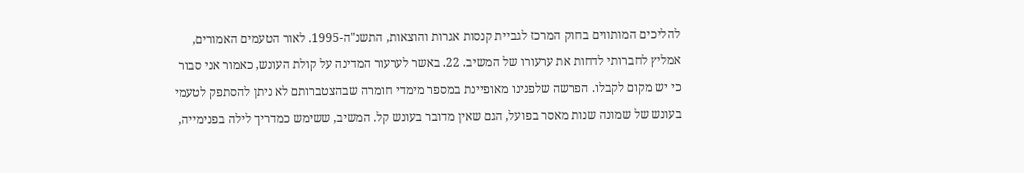להליכים המותווים בחוק המרכז לגביית קנסות אגרות והוצאות, התשנ"ה-1995. לאור הטעמים האמורים, אמליץ לחברותי לדחות את ערעורו של המשיב. 22. באשר לערעור המדינה על קולת העונש, כאמור אני סבור כי יש מקום לקבלו. הפרשה שלפנינו מאופיינת במספר מימדי חומרה שבהצטברותם לא ניתן להסתפק לטעמי בעונש של שמונה שנות מאסר בפועל, הגם שאין מדובר בעונש קל. המשיב, ששימש כמדריך לילה בפנימייה,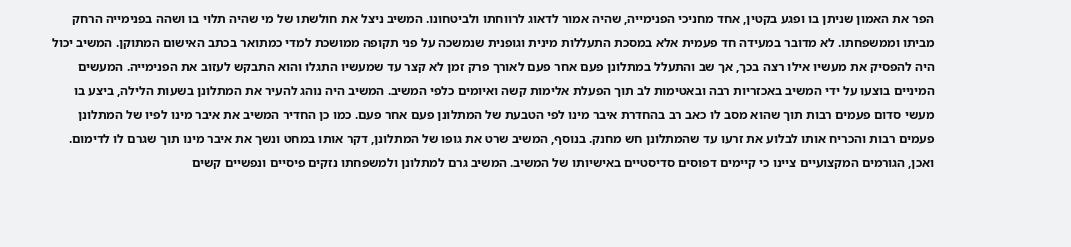הפר את האמון שניתן בו ופגע בקטין, אחד מחניכי הפנימייה, שהיה אמור לדאוג לרווחתו ולביטחונו. המשיב ניצל את חולשתו של מי שהיה תלוי בו ושהה בפנימייה הרחק מביתו וממשפחתו. לא מדובר במעידה חד פעמית אלא במסכת התעללות מינית וגופנית שנמשכה על פני תקופה ממושכת למדי כמתואר בכתב האישום המתוקן. המשיב יכול היה להפסיק את מעשיו אילו רצה בכך, אך שב והתעלל במתלונן פעם אחר פעם לאורך פרק זמן לא קצר עד שמעשיו התגלו והוא התבקש לעזוב את הפנימייה. המעשים המיניים בוצעו על ידי המשיב באכזריות רבה ובאטימות לב תוך הפעלת אלימות קשה ואיומים כלפי המשיב. המשיב היה נוהג להעיר את המתלונן בשעות הלילה, ביצע בו מעשי סדום פעמים רבות תוך שהוא מסב לו כאב רב בהחדרת איבר מינו לפי הטבעת של המתלונן פעם אחר פעם. כמו כן החדיר המשיב את איבר מינו לפיו של המתלונן פעמים רבות והכריח אותו לבלוע את זרעו עד שהמתלונן חש מחנק. בנוסף, המשיב שרט את גופו של המתלונן, דקר אותו במחט ונשך את איבר מינו תוך שגרם לו לדימום. ואכן, הגורמים המקצועיים ציינו כי קיימים דפוסים סדיסטיים באישיותו של המשיב. המשיב גרם למתלונן ולמשפחתו נזקים פיסיים ונפשיים קשים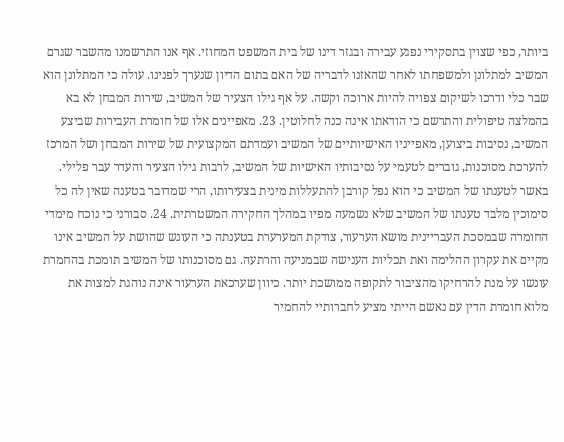ביותר, כפי שצוין בתסקירי נפגע עבירה ובגזר דינו של בית המשפט המחוזי. אף אנו התרשמנו מהשבר שגרם המשיב למתלונן ולמשפחתו לאחר שהאזנו לדבריה של האם בתום הדיון שנערך לפנינו. עולה כי המתלונן הוא שבר כלי ודרכו לשיקום צפויה להיות ארוכה וקשה. על אף גילו הצעיר של המשיב, שירות המבחן לא בא בהמלצה טיפולית והתרשם כי הודאתו אינה כנה לחלוטין. 23. מאפיינים אלו של חומרת העבירות שביצע המשיב, נסיבות ביצוען, מאפייניו האישיותיים של המשיב ועמדתם המקצועית של שירות המבחן ושל המרכז להערכת מסוכנות, גוברים לטעמי על נסיבותיו האישיות של המשיב, לרבות גילו הצעיר והעדר עבר פלילי. באשר לטענתו של המשיב כי הוא נפל קורבן להתעללות מינית בצעירותו, הרי שמדובר בטענה שאין לה כל סימוכין מלבד טענתו של המשיב שלא נשמעה מפיו במהלך החקירה המשטרתית. 24. סבורני כי נוכח מימדי החומרה שבמסכת העבריינית מושא הערעור, צודקת המערערת בטענתה כי העונש שהושת על המשיב אינו מקיים את עקרון ההלימה ואת תכליות הענישה שבמניעה והרתעה. גם מסוכנותו של המשיב תומכת בהחמרת עונשו על מנת להרחיקו מהציבור לתקופה ממושכת יותר. כיוון שערכאת הערעור אינה נוהגת למצות את מלוא חומרת הדין עם נאשם הייתי מציע לחברותיי להחמיר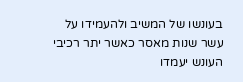בעונשו של המשיב ולהעמידו על עשר שנות מאסר כאשר יתר רכיבי העונש יעמדו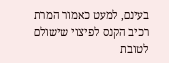בעינם, למעט כאמור המרת רכיב הקנס לפיצוי שישולם לטובת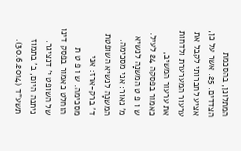המתלונן, בהסכמת הצדדים. 25. אשר על כן, אציע לחברותי לקבל את ערעור המערערת ולדחות את ערעור המשיב, כאמור בפסקה 24 לעיל. ש ו פ ט המשנָה לנשיא מ' נאור: אני מסכימה. המשנָה לנשיא השופטת ד' ברק-ארז: אני מסכימה. ש ו פ ט ת הוחלט כאמור בפסק דינו של השופט י' דנציגר. ניתנה היום, ב' בתמוז תשע"ד (30.6.2014).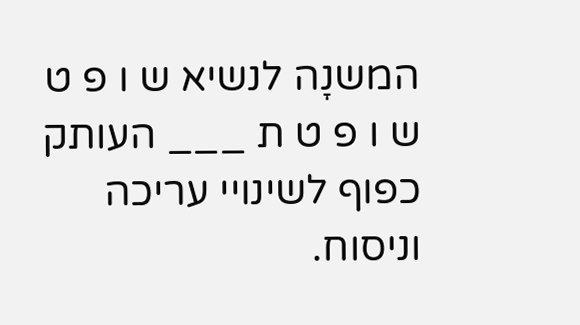המשנָה לנשיא ש ו פ ט ש ו פ ט ת ___ העותק כפוף לשינויי עריכה וניסוח.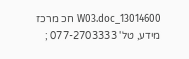13014600_W03.doc חכ מרכז מידע, טל' 077-2703333 ;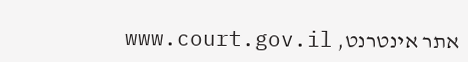אתר אינטרנט, www.court.gov.il